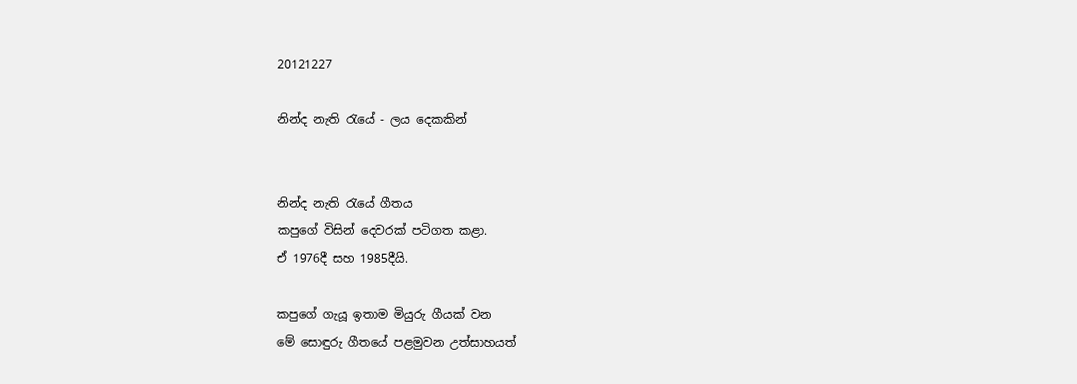20121227

නින්ද නැති රැයේ - ලය දෙකකින්


නින්ද නැති රැයේ ගීතය
කපුගේ විසින් දෙවරක් පටිගත කළා.
ඒ 1976දී සහ 1985දීයි.

කපුගේ ගැයූ ඉතාම මියුරු ගීයක් වන
මේ සොඳුරු ගීතයේ පළමුවන උත්සාහයත්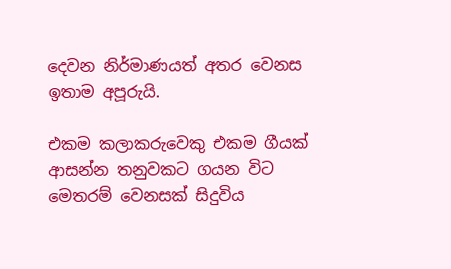දෙවන නිර්මාණයත් අතර වෙනස
ඉතාම අපූරුයි.

එකම කලාකරුවෙකු එකම ගීයක්
ආසන්න තනුවකට ගයන විට
මෙතරම් වෙනසක් සිදුවිය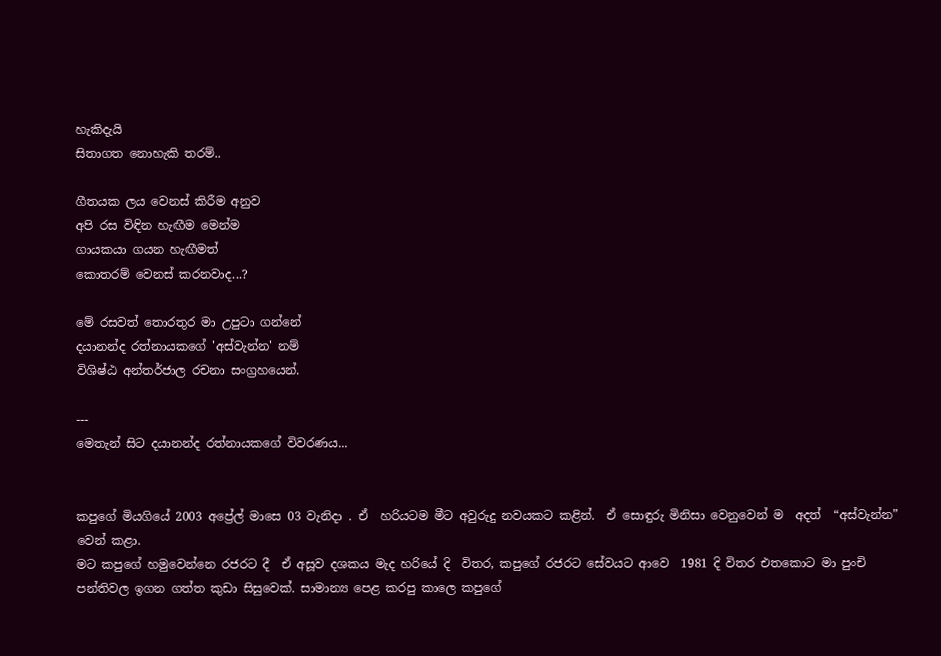හැකිදැයි
සිතාගත නොහැකි තරම්..

ගීතයක ලය වෙනස් කිරීම අනුව
අපි රස විඳින හැඟීම මෙන්ම
ගායකයා ගයන හැඟීමත්
කොතරම් වෙනස් කරනවාද...?

මේ රසවත් තොරතුර මා උපුටා ගන්නේ
දයානන්ද රත්නායකගේ 'අස්වැන්න' නම්
විශිෂ්ඨ අන්තර්ජාල රචනා සංග්‍රහයෙන්.

---
මෙතැන් සිට දයානන්ද රත්නායකගේ විවරණය...


කපුගේ මියගියේ 2003 අප්‍රේල් මාසෙ 03 වැනිදා . ඒ  හරියටම මීට අවුරුදු නවයකට කළින්.  ඒ සොඳුරු මිනිසා වෙනුවෙන් ම  අදත්  “අස්වැන්න” වෙන් කළා.
මට කපුගේ හමුවෙන්නෙ රජරට දී  ඒ අසූව දශකය මැද හරියේ දි  විතර, කපුගේ රජරට සේවයට ආවෙ  1981 දි විතර එතකොට මා පුංචි පන්තිවල ඉගන ගත්ත කුඩා සිසුවෙක්. සාමාන්‍ය පෙළ කරපු කාලෙ කපුගේ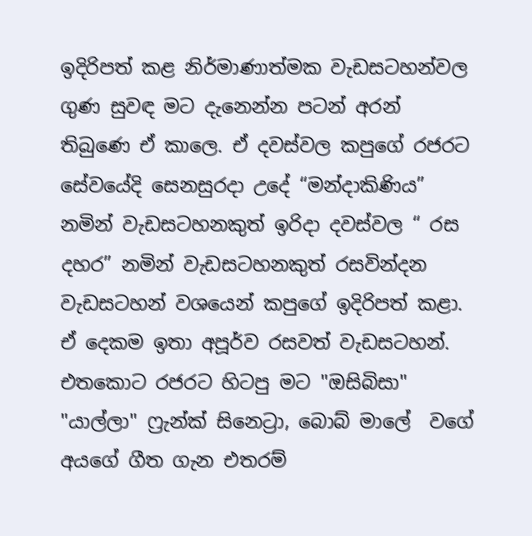ඉදිරිපත් කළ නිර්මාණාත්මක වැඩසටහන්වල ගුණ සුවඳ මට දැනෙන්න පටන් අරන් තිබුණෙ ඒ කාලෙ. ඒ දවස්වල කපුගේ රජරට සේවයේදි සෙනසුරදා උදේ “මන්දාකිණිය” නමින් වැඩසටහනකුත් ඉරිදා දවස්වල “ රස දහර” නමින් වැඩසටහනකුත් රසවින්දන වැඩසටහන් වශයෙන් කපුගේ ඉදිරිපත් කළා. ඒ දෙකම ඉතා අපූර්ව රසවත් වැඩසටහන්. එතකොට රජරට හිටපු මට "ඔසිබිසා" "යාල්ලා" ෆ්‍රැන්ක් සිනෙට්‍රා, බොබ් මාලේ  වගේ අයගේ ගීත ගැන එතරම්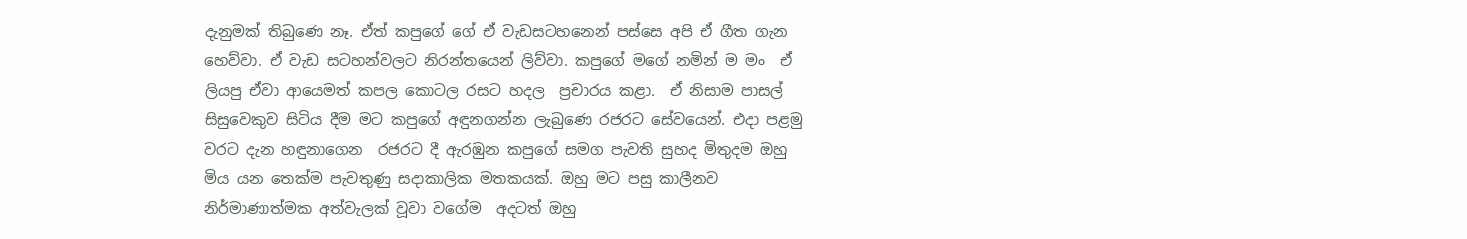දැනුමක් තිබුණෙ නෑ. ඒත් කපුගේ ගේ ඒ වැඩසටහනෙන් පස්සෙ අපි ඒ ගීත ගැන හෙව්වා. ඒ වැඩ සටහන්වලට නිරන්තයෙන් ලිව්වා. කපුගේ මගේ නමින් ම මං  ඒ ලියපු ඒවා ආයෙමත් කපල කොටල රසට හදල  ප්‍රචාරය කළා.  ඒ නිසාම පාසල් සිසුවෙකුව සිටිය දීම මට කපුගේ අඳුනගන්න ලැබුණෙ රජරට සේවයෙන්. එදා පළමු වරට දැන හඳුනාගෙන  රජරට දී ඇරඹුන කපුගේ සමග පැවති සුහද මිතුදම ඔහු මිය යන තෙක්ම පැවතුණු සදාකාලික මතකයක්. ඔහු මට පසු කාලීනව නිර්මාණාත්මක අත්වැලක් වූවා වගේම  අදටත් ඔහු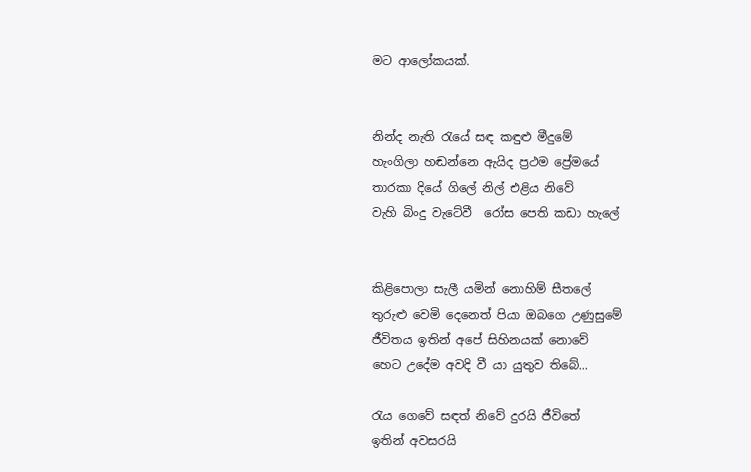මට ආලෝකයක්.


නින්ද නැති රැයේ සඳ කඳුළු මීදුමේ
හැංගිලා හඬන්නෙ ඇයිද ප්‍රථම ප්‍රේමයේ
තාරකා දියේ ගිලේ නිල් එළිය නිවේ
වැහි බිංදු වැටේවී  ‍රෝස පෙති කඩා හැලේ


කිළිපොලා සැලී යමින් නොහිම් සීතලේ
තුරුළු වෙමි දෙනෙත් පියා ඔබගෙ උණුසුමේ
ජීවිතය ඉතින් අපේ සිහිනයක් නොවේ
හෙට උදේම අවදි වී යා යුතුව තිබේ...

රැය ගෙවේ සඳත් නිවේ දුරයි ජීවිතේ
ඉතින් අවසරයි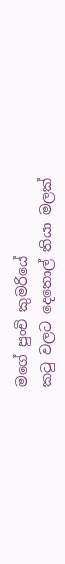මගේ පුංචි කුමරියේ
කටු වලට දෙතොල් තියා මලක්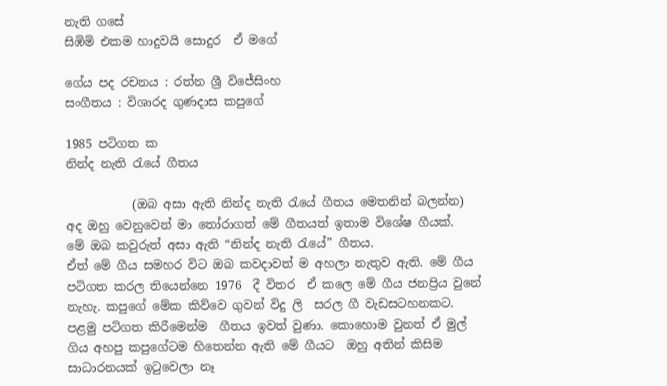නැති ගසේ
සිඹිමි එකම හාදුවයි සොදුර  ඒ මගේ

ගේය පද රචනය : රත්න ශ්‍රී විජේසිංහ
සංගීතය : විශාරද ගුණදාස කපුගේ

1985 පටිගත ක
නින්ද නැති රැයේ ගීතය

           (ඔබ අසා ඇති නින්ද නැති රැයේ ගීතය මෙතනින් බලන්න)
අද ඔහු වෙනුවෙන් මා තෝරාගත් මේ ගීතයත් ඉතාම විශේෂ ගීයක්.
මේ ඔබ කවුරුත් අසා ඇති “නින්ද නැති රැයේ” ගීතය.
ඒත් මේ ගීය සමහර විට ඔබ කවදාවත් ම අහලා නැතුව ඇති. මේ ගීය පටිගත කරල තියෙන්නෙ 1976  දී විතර  ඒ කලෙ මේ ගීය ජනප්‍රිය වුනේ නැහැ. කපුගේ මේක කිව්වෙ ගුවන් විදු ලි  සරල ගී වැඩසටහනකට. පළමු පටිගත කිරීමෙන්ම  ගීතය ඉවත් වුණා. කොහොම වුනත් ඒ මුල් ගිය අහපු කපුගේටම හිතෙන්න ඇති මේ ගීයට  ඔහු අතින් කිසිම සාධාරනයක් ඉටුවෙලා නෑ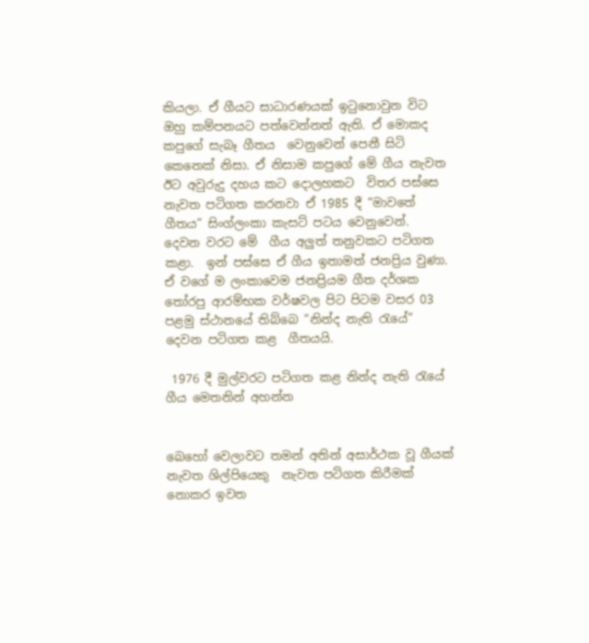කියලා. ඒ ගීයට සාධාරණයක් ඉටුනොවුන විට ඔහු කම්පනයට පත්වෙන්නත් ඇති. ඒ මොකද කපුගේ සැබෑ ගීතය  වෙනුවෙන් පෙනී සිටි කෙනෙක් නිසා. ඒ නිසාම කපුගේ මේ ගීය නැවත ඊට අවුරුදු දහය කට දොලහකට  විතර පස්සෙ නැවත පටිගත කරනවා ඒ 1985 දී “මාවතේ ගීතය” සිංග්ලංකා කැසට් පටය වෙනුවෙන්.  දෙවන වරට මේ  ගීය අලුත් තනුවකට පටිගත කළා.  ඉන් පස්සෙ ඒ ගීය ඉතාමත් ජනප්‍රිය වුණා. ඒ වගේ ම ලංකාවෙම ජනප්‍රියම ගීත දර්ශක තෝරපු ආරම්භක වර්ෂවල පිට පිටම වසර 03 පළමු ස්ථානයේ තිබ්බෙ “නින්ද නැති රැයේ” දෙවන පටිගත කළ  ගීතයයි.

 1976 දී මුල්වරට පටිගත කළ නින්ද නැති රැයේ ගීය මෙතනින් අහන්න


බෙහෝ වෙලාවට තමන් අතින් අසාර්ථක වූ ගීයක් නැවත ශිල්පියෙකු  නැවත පටිගත කිරීමක් නොකර ඉවත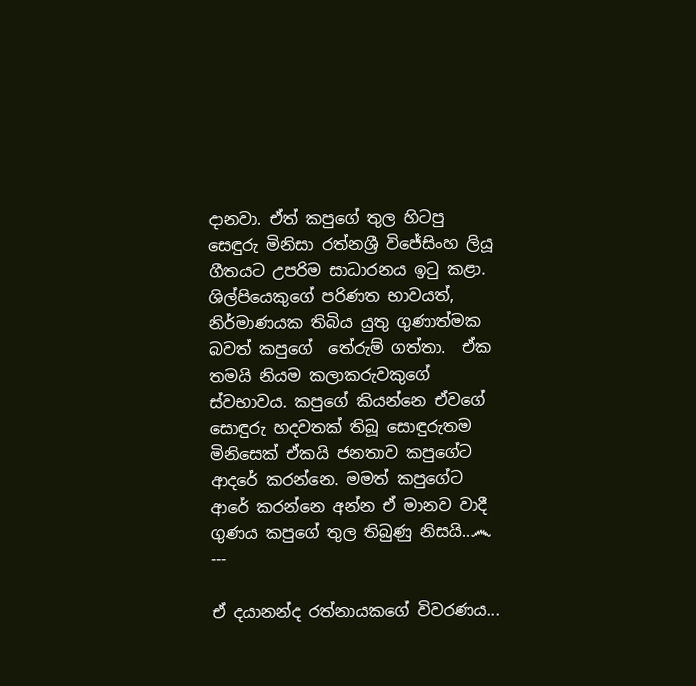දානවා. ඒත් කපුගේ තුල හිටපු සෙඳුරු මිනිසා රත්නශ්‍රී විජේසිංහ ලියූ  ගීතයට උපරිම සාධාරනය ඉටු කළා. ශිල්පියෙකුගේ පරිණත භාවයත්, නිර්මාණයක තිබිය යුතු ගුණාත්මක බවත් කපුගේ  තේරුම් ගත්තා.  ඒක තමයි නියම කලාකරුවකුගේ ස්වභාවය. කපුගේ කියන්නෙ ඒවගේ සොඳුරු හදවතක් තිබූ සොඳුරුතම මිනිසෙක් ඒකයි ජනතාව කපුගේට ආදරේ කරන්නෙ. මමත් කපුගේට ආරේ කරන්නෙ අන්න ඒ මානව වාදී ගුණය කපුගේ තුල තිබුණු නිසයි..෴
---

ඒ දයානන්ද රත්නායකගේ විවරණය...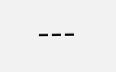---